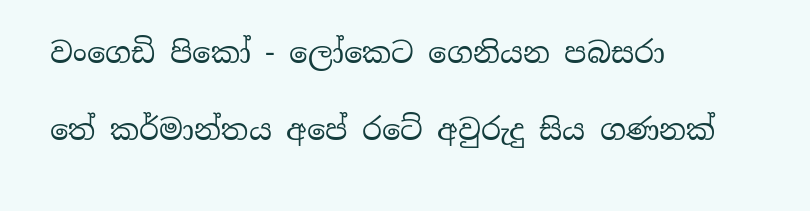වංගෙඩි පිකෝ - ලෝකෙට ගෙනියන පබසරා

තේ කර්මාන්තය අපේ රටේ අවුරුදු සිය ගණනක්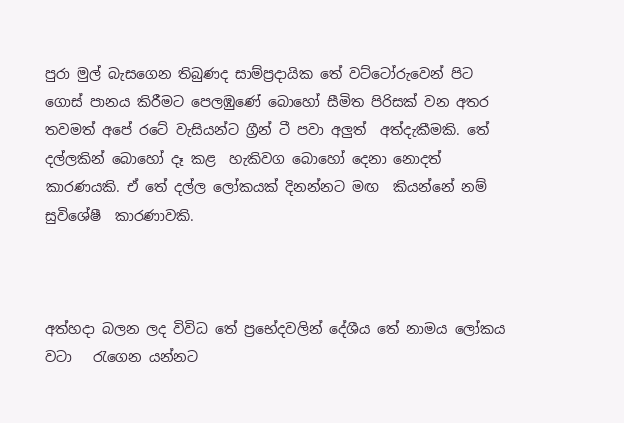පුරා මුල් බැසගෙන තිබුණද සාම්ප්‍රදායික තේ වට්ටෝරුවෙන් පිට ගොස් පානය කිරීමට පෙලඹුණේ බොහෝ සීමිත පිරිසක් වන අතර තවමත් අපේ රටේ වැසියන්ට ග්‍රීන් ටී පවා අලුත්  අත්දැකීමකි. තේ දල්ලකින් බොහෝ දෑ කළ  හැකිවග බොහෝ දෙනා නොදත්  කාරණයකි. ඒ තේ දල්ල ලෝකයක් දිනන්නට මඟ  කියන්නේ නම් සුවිශේෂී  කාරණාවකි.



අත්හදා බලන ලද විවිධ තේ ප්‍රභේදවලින් දේශීය තේ නාමය ලෝකය වටා   රැගෙන යන්නට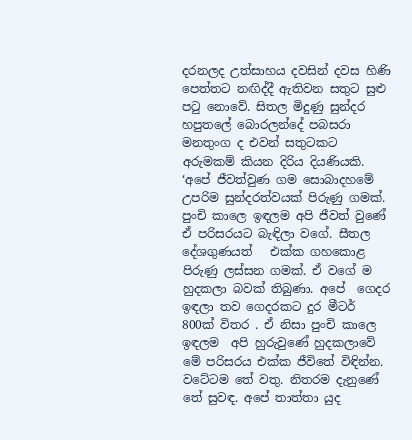දරනලද උත්සාහය දවසින් දවස හිණි පෙත්තට නඟිද්දී ඇතිවන සතුට සුළු පටු නොවේ. සිතල මිදුණු සුන්දර හපුතලේ බොරලන්දේ පබසරා මනතුංග ද එවන් සතුටකට අරුමකම් කියන දිරිය දියණියකි.
‘අපේ ජීවත්වුණ ගම සොබාදහමේ උපරිම සුන්දරත්වයක් පිරුණු ගමක්. පුංචි කාලෙ ඉඳලම අපි ජීවත් වුණේ ඒ පරිසරයට බැඳිලා වගේ. සීතල දේශගුණයත්   එක්ක ගහකොළ පිරුණු ලස්සන ගමක්. ඒ වගේ ම හුදකලා බවක් තිබුණා. අපේ  ගෙදර ඉඳලා තව ගෙදරකට දුර මීටර් 800ක් විතර . ඒ නිසා පුංචි කාලෙ ඉඳලම  අපි හුරුවුණේ හුදකලාවේ මේ පරිසරය එක්ක ජීවිතේ විඳින්න. වටේටම තේ වතු. නිතරම දැනුණේ තේ සුවඳ. අපේ තාත්තා යුද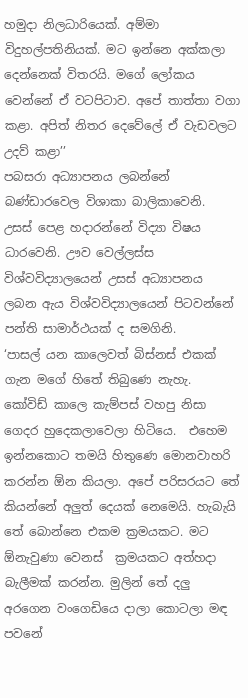හමුදා නිලධාරියෙක්. අම්මා විදුහල්පතිනියක්. මට ඉන්නෙ අක්කලා දෙන්නෙක් විතරයි. මගේ ලෝකය   වෙන්නේ ඒ වටපිටාව. අපේ තාත්තා වගා කළා. අපිත් නිතර දෙවේලේ ඒ වැඩවලට  උදව් කළා’’
පබසරා අධ්‍යාපනය ලබන්නේ බණ්ඩාරවෙල විශාකා බාලිකාවෙනි.  උසස් පෙළ හදාරන්නේ විද්‍යා විෂය ධාරවෙනි. ඌව වෙල්ලස්ස විශ්වවිද්‍යාලයෙන් උසස් අධ්‍යාපනය ලබන ඇය විශ්වවිද්‍යාලයෙන් පිටවන්නේ  පන්ති සාමාර්ථයක් ද සමගිනි.
‘පාසල් යන කාලෙවත් බිස්නස් එකක් ගැන මගේ හිතේ තිබුණෙ නැහැ. කෝවිඩ් කාලෙ කැම්පස් වහපු නිසා ගෙදර හුදෙකලාවෙලා හිටියෙ.  එහෙම ඉන්නකොට තමයි හිතුණෙ මොනවාහරි කරන්න ඕන කියලා. අපේ පරිසරයට තේ කියන්නේ අලුත් දෙයක් නෙමෙයි. හැබැයි තේ බොන්නෙ එකම ක්‍රමයකට. මට ඕනැවුණා වෙනස්  ක්‍රමයකට අත්හදා බැලීමක් කරන්න. මුලින් තේ දලු අරගෙන වංගෙඩියෙ දාලා කොටලා මඳ පවනේ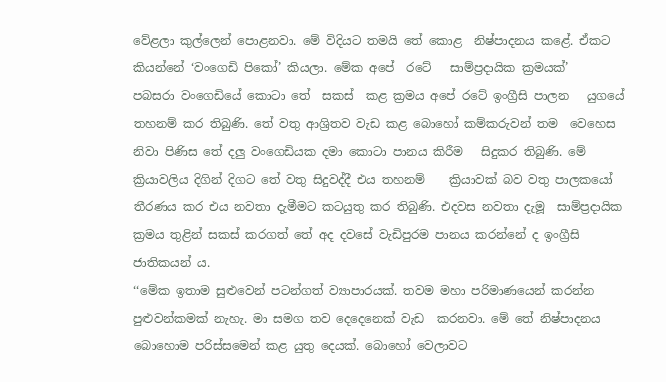වේළලා කුල්ලෙන් පොළනවා. මේ විදියට තමයි තේ කොළ  නිෂ්පාදනය කළේ. ඒකට කියන්නේ ‘වංගෙඩි පිකෝ’ කියලා. මේක අපේ  රටේ   සාම්ප්‍රදායික ක්‍රමයක්’
පබසරා වංගෙඩියේ කොටා තේ  සකස්  කළ ක්‍රමය අපේ රටේ ඉංග්‍රීසි පාලන   යුගයේ තහනම් කර තිබුණි. තේ වතු ආශ්‍රිතව වැඩ කළ බොහෝ කම්කරුවන් තම  වෙහෙස නිවා පිණිස තේ දලු වංගෙඩියක දමා කොටා පානය කිරීම   සිදුකර තිබුණි. මේ ක්‍රියාවලිය දිගින් දිගට තේ වතු සිදුවද්දී එය තහනම්    ක්‍රියාවක් බව වතු පාලකයෝ තීරණය කර එය නවතා දැමීමට කටයුතු කර තිබුණි. එදවස නවතා දැමූ  සාම්ප්‍රදායික ක්‍රමය තුළින් සකස් කරගත් තේ අද දවසේ වැඩිපුරම පානය කරන්නේ ද ඉංග්‍රීසි ජාතිකයන් ය.
‘‘මේක ඉතාම සුළුවෙන් පටන්ගත් ව්‍යාපාරයක්. තවම මහා පරිමාණයෙන් කරන්න පුළුවන්කමක් නැහැ. මා සමග තව දෙදෙනෙක් වැඩ  කරනවා. මේ තේ නිෂ්පාදනය බොහොම පරිස්සමෙන් කළ යුතු දෙයක්. බොහෝ වෙලාවට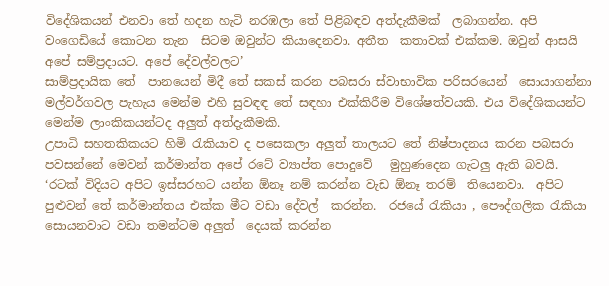විදේශිකයන් එනවා තේ හදන හැටි නරඹලා තේ පිළිබඳව අත්දැකීමක්  ලබාගන්න. අපි වංගෙඩියේ කොටන තැන  සිටම ඔවුන්ට කියාදෙනවා. අතීත  කතාවක් එක්කම. ඔවුන් ආසයි අපේ සම්ප්‍රදායට. අපේ දේවල්වලට’
සාම්ප්‍රදායික තේ  පානයෙන් මිදී තේ සකස් කරන පබසරා ස්වාභාවික පරිසරයෙන්  සොයාගන්නා මල්වර්ගවල පැහැය මෙන්ම එහි සුවඳඳ තේ සඳහා එක්කිරීම විශේෂත්වයකි. එය විදේශිකයන්ට මෙන්ම ලාංකිකයන්ටද අලුත් අත්දැකීමකි.
උපාධි සහතකිකයට හිමි රැකියාව ද පසෙකලා අලුත් තාලයට තේ නිෂ්පාදනය කරන පබසරා පවසන්නේ මෙවන් කර්මාන්ත අපේ රටේ ව්‍යාප්ත පොදුවේ   මුහුණදෙන ගැටලු ඇති බවයි.
‘රටක් විදියට අපිට ඉස්සරහට යන්න ඕනෑ නම් කරන්න වැඩ ඕනෑ තරම්  තියෙනවා.  අපිට පුළුවන් තේ කර්මාන්තය එක්ක මීට වඩා දේවල්  කරන්න.  රජයේ රැකියා , පෞද්ගලික රැකියා සොයනවාට වඩා තමන්ටම අලුත්  දෙයක් කරන්න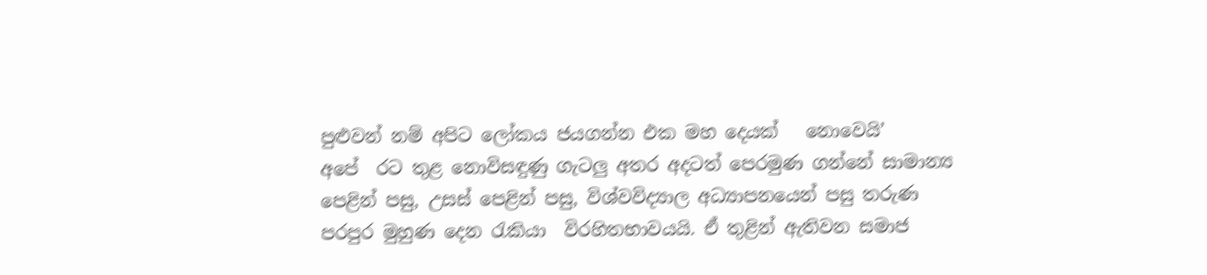පුළුවන් නම් අපිට ලෝකය ජයගන්න එක මහ දෙයක්   නොවෙයි’
අපේ  රට තුළ නොවිසඳුණු ගැටලු අතර අදටත් පෙරමුණ ගන්නේ සාමාන්‍ය  පෙළින් පසු, උසස් පෙළින් පසු, විශ්වවිද්‍යාල අධ්‍යාපනයෙන් පසු තරුණ පරපුර මුහුණ දෙන රැකියා  විරහිතභාවයයි. ඒ තුළින් ඇතිවන සමාජ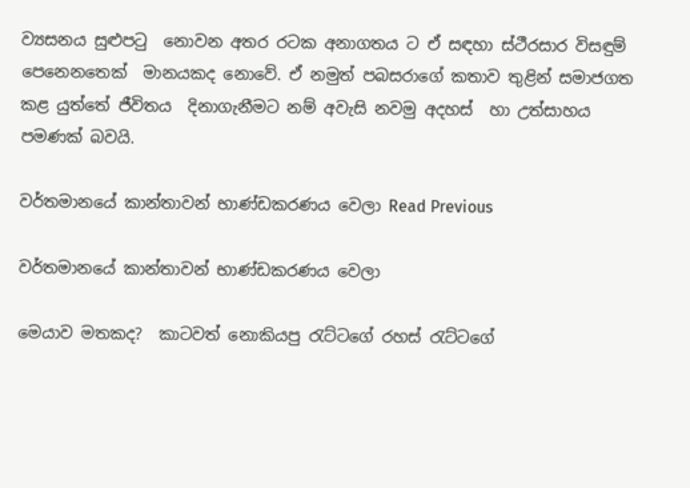ව්‍යසනය සුළුපටු  නොවන අතර රටක අනාගතය ට ඒ සඳහා ස්ථීරසාර විසඳුම් පෙනෙනතෙක්  මානයකද නොවේ. ඒ නමුත් පබසරාගේ කතාව තුළින් සමාජගත කළ යුත්තේ ජීවිතය  දිනාගැනීමට නම් අවැසි නවමු අදහස්  හා උත්සාහය පමණක් බවයි.

වර්තමානයේ කාන්තාවන් භාණ්ඩකරණය වෙලා Read Previous

වර්තමානයේ කාන්තාවන් භාණ්ඩකරණය වෙලා

මෙයාව මතකද?  කාටවත් නොකියපු රැට්ටගේ රහස් රැට්ටගේ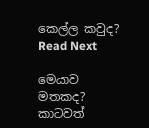කෙල්ල කවුද? Read Next

මෙයාව මතකද? කාටවත්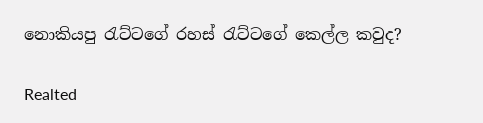නොකියපු රැට්ටගේ රහස් රැට්ටගේ කෙල්ල කවුද?

Realted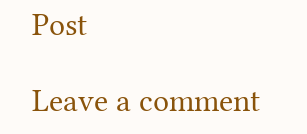Post

Leave a comment